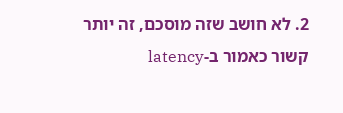2. לא חושב שזה מוסכם, זה יותר קשור כאמור ב-latency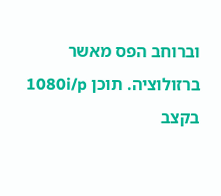וברוחב הפס מאשר ברזולוציה. תוכן 1080i/p בקצב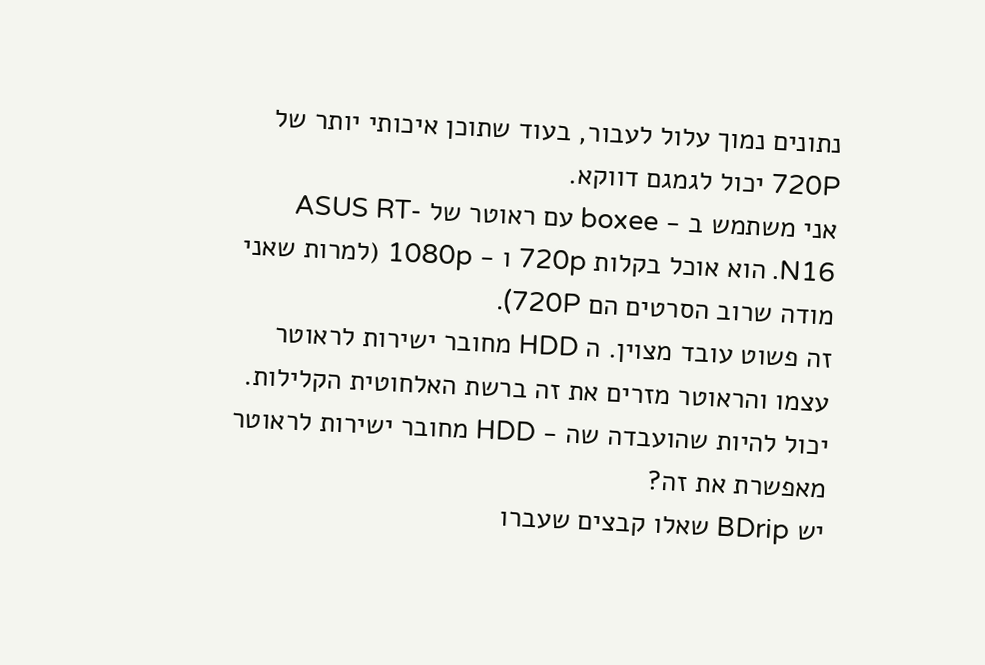נתונים נמוך עלול לעבור, בעוד שתוכן איכותי יותר של 720P יכול לגמגם דווקא.
אני משתמש ב - boxee עם ראוטר של ASUS RT-N16. הוא אוכל בקלות 720p ו - 1080p (למרות שאני מודה שרוב הסרטים הם 720P).
זה פשוט עובד מצוין. ה HDD מחובר ישירות לראוטר עצמו והראוטר מזרים את זה ברשת האלחוטית הקלילות.
יכול להיות שהועבדה שה - HDD מחובר ישירות לראוטר מאפשרת את זה?
יש BDrip שאלו קבצים שעברו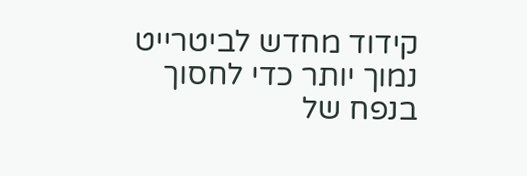קידוד מחדש לביטרייט נמוך יותר כדי לחסוך בנפח של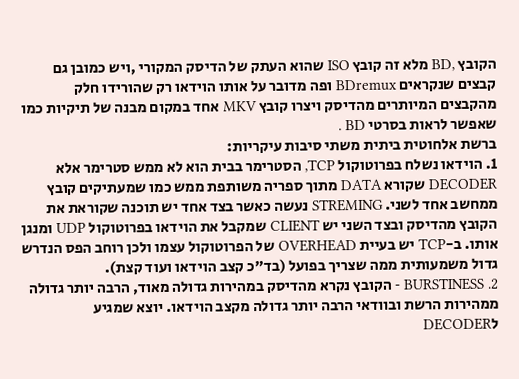הקובץ ,BD מלא זה קובץ ISO שהוא העתק של הדיסק המקורי ,ויש כמובן גם קבצים שנקראים BDremux ופה מדובר על אותו הוידאו רק שהורידו חלק מהקבצים המיותרים מהדיסק ויצרו קובץ MKV אחד במקום מבנה של תיקיות כמו שאפשר לראות בסרטי BD .
ברשת אלחוטית ביתית משתי סיבות עיקריות:
1. הוידאו נשלח בפרוטוקול TCP, הסטרימר בבית הוא לא ממש סטרימר אלא DECODER שקורא DATA מתוך ספריה משותפת ממש כמו שמעתיקים קובץ ממחשב אחד לשני. STREMING נעשה כאשר בצד אחד יש תוכנה שקוראת את הקובץ מהדיסק ובצד השני יש CLIENT שמקבל את הוידאו בפרוטוקול UDP ומנגן אותו. ב-TCP יש בעיית OVERHEAD של הפרוטוקול עצמו ולכן רוחב הפס הנדרש גדול משמעותית ממה שצריך בפועל (בד"כ קצב הוידאו ועוד קצת).
2. BURSTINESS - הקובץ נקרא מהדיסק במהירות גדולה מאוד, הרבה יותר גדולה ממהירות הרשת ובוודאי הרבה יותר גדולה מקצב הוידאו. יוצא שמגיע לDECODER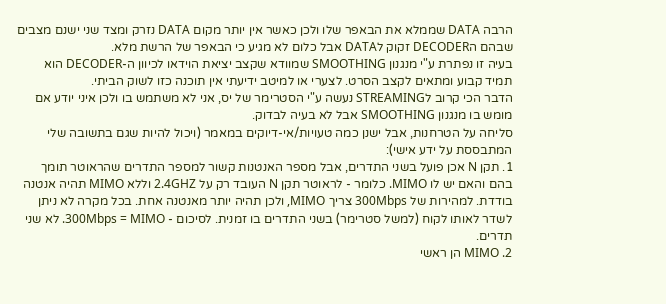הרבה DATA שממלא את הבאפר שלו ולכן כאשר אין יותר מקום DATA נזרק ומצד שני ישנם מצבים שבהם הDECODER זקוק לDATA אבל כלום לא מגיע כי הבאפר של הרשת מלא.
בעיה זו נפתרת ע"י מנגנון SMOOTHING שמוודא שקצב יציאת הוידאו לכיוון ה-DECODER הוא תמיד קבוע ומתאים לקצב הסרט. לצערי או למיטב ידיעתי אין תוכנה כזו לשוק הביתי.
הדבר הכי קרוב לSTREAMING נעשה ע"י הסטרימר של יס, אני לא משתמש בו ולכן איני יודע אם מומש בו מנגנון SMOOTHING אבל לא בעיה לבדוק.
סליחה על הטרחנות, אבל ישנן כמה טעויות/אי-דיוקים במאמר (ויכול להיות שגם בתשובה שלי המתבססת על ידע אישי):
1. תקן N אכן פועל בשני התדרים, אבל מספר האנטנות קשור למספר התדרים שהראוטר תומך בהם והאם יש לו MIMO. כלומר - לראוטר תקן N העובד רק על 2.4GHZ וללא MIMO תהיה אנטנה בודדת. למהירות של 300Mbps צריך MIMO, ולכן תהיה יותר מאנטנה אחת. בכל מקרה לא ניתן לשדר לאותו לקוח (למשל סטרימר) בשני התדרים בו זמנית. לסיכום - 300Mbps = MIMO. לא שני תדרים.
2. MIMO הן ראשי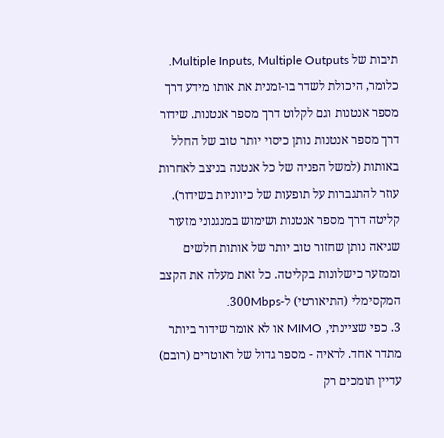תיבות של Multiple Inputs, Multiple Outputs. כלומר, היכולת לשדר בו-זמנית את אותו מידע דרך מספר אנטנות וגם לקלוט דרך מספר אנטנות. שידור דרך מספר אנטנות נותן כיסוי יותר טוב של החלל באותות (למשל הפניה של כל אנטנה בניצב לאחרות עוזר להתגברות על תופעות של כיווניות בשידור). קליטה דרך מספר אנטנות ושימוש במנגנוני מזעור שגיאה נותן שחזור טוב יותר של אותות חלשים וממזער כישלונות בקליטה. כל זאת מעלה את הקצב המקסימלי (התיאורטי) ל-300Mbps.
3. כפי שציינתי, MIMO או לא אומר שידור ביותר מתדר אחד. לראיה - מספר גדול של ראוטרים (רובם) עדיין תומכים רק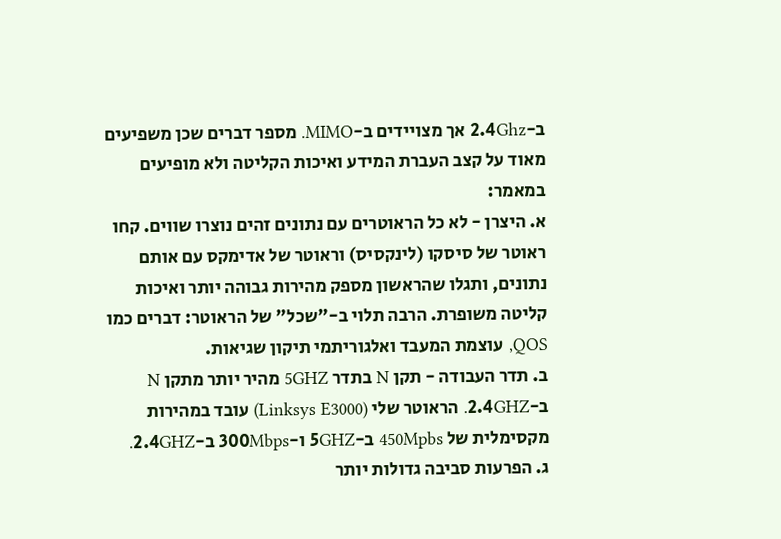ב-2.4Ghz אך מצויידים ב-MIMO. מספר דברים שכן משפיעים מאוד על קצב העברת המידע ואיכות הקליטה ולא מופיעים במאמר:
א. היצרן - לא כל הראוטרים עם נתונים זהים נוצרו שווים. קחו ראוטר של סיסקו (לינקסיס) וראוטר של אדימקס עם אותם נתונים, ותגלו שהראשון מספק מהירות גבוהה יותר ואיכות קליטה משופרת. הרבה תלוי ב-"שכל" של הראוטר: דברים כמו QOS, עוצמת המעבד ואלגוריתמי תיקון שגיאות.
ב. תדר העבודה - תקן N בתדר 5GHZ מהיר יותר מתקן N ב-2.4GHZ. הראוטר שלי (Linksys E3000) עובד במהירות מקסימלית של 450Mpbs ב-5GHZ ו-300Mbps ב-2.4GHZ.
ג. הפרעות סביבה גדולות יותר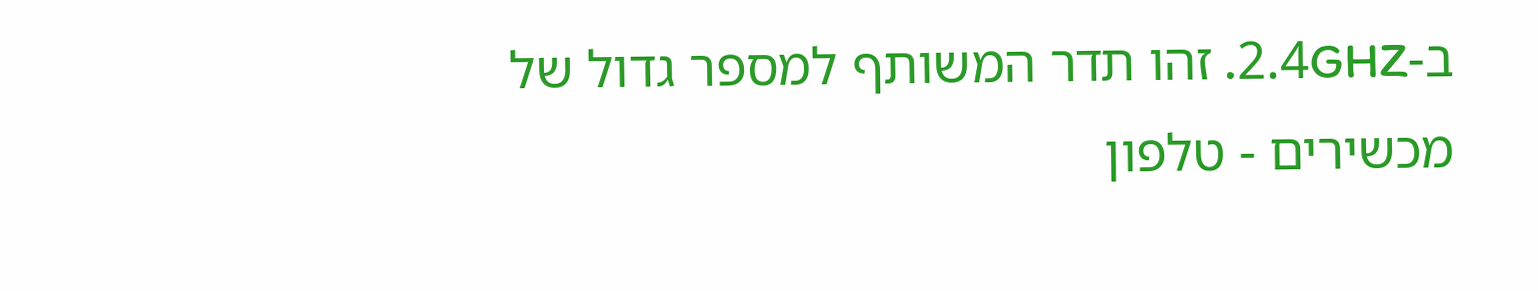ב-2.4GHZ. זהו תדר המשותף למספר גדול של מכשירים - טלפון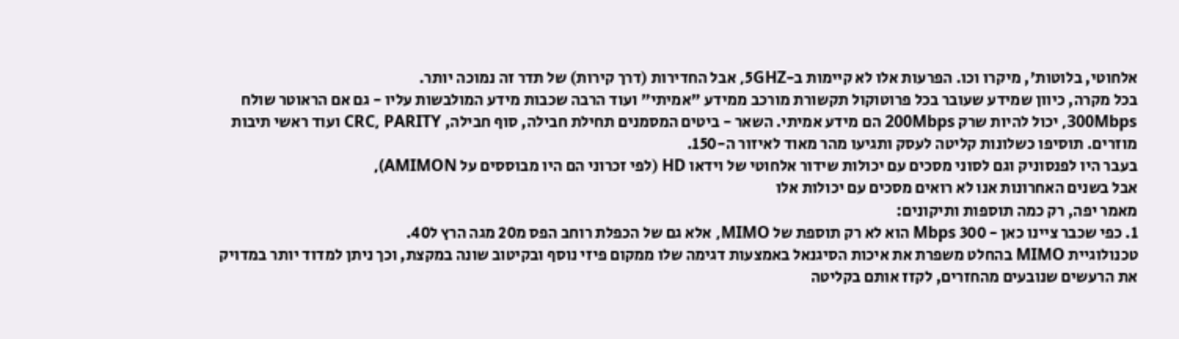אלחוטי, בלוטות', מיקרו וכו. הפרעות אלו לא קיימות ב-5GHZ, אבל החדירות (דרך קירות) של תדר זה נמוכה יותר.
בכל מקרה, כיוון שמידע שעובר בכל פרוטוקול תקשורת מורכב ממידע "אמיתי" ועוד הרבה שכבות מידע המולבשות עליו - גם אם הראוטר שולח 300Mbps, יכול להיות שרק 200Mbps הם מידע אמיתי. השאר - ביטים המסמנים תחילת חבילה, סוף חבילה, CRC, PARITY ועוד ראשי תיבות מוזרים. תוסיפו כשלונות קליטה לעסק ותגיעו מהר מאוד לאיזור ה-150.
בעבר היו לפנסוניק וגם לסוני מסכים עם יכולות שידור אלחוטי של וידאו HD (לפי זכרוני הם היו מבוססים על AMIMON),
אבל בשנים האחרונות אנו לא רואים מסכים עם יכולות אלו
מאמר יפה, רק כמה תוספות ותיקונים:
1. כפי שכבר ציינו כאן - 300 Mbps הוא לא רק תוספת של MIMO, אלא גם של הכפלת רוחב הפס מ20 מגה הרץ ל40.
טכנולוגיית MIMO בהחלט משפרת את איכות הסיגנאל באמצעות דגימה שלו ממקום פיזי נוסף ובקיטוב שונה במקצת, וכך ניתן למדוד יותר במדויק את הרעשים שנובעים מהחזרים, לקזז אותם בקליטה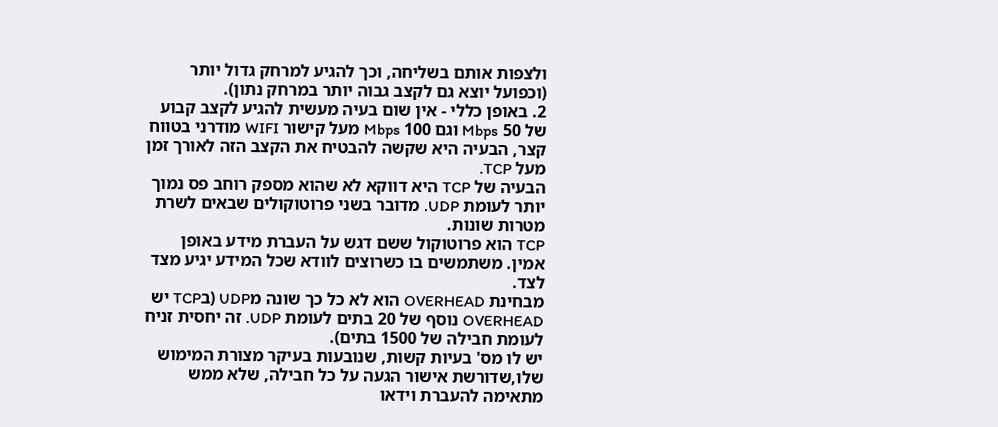ולצפות אותם בשליחה, וכך להגיע למרחק גדול יותר (וכפועל יוצא גם לקצב גבוה יותר במרחק נתון).
2. באופן כללי - אין שום בעיה מעשית להגיע לקצב קבוע של 50 Mbps וגם 100 Mbps מעל קישור WIFI מודרני בטווח קצר, הבעיה היא שקשה להבטיח את הקצב הזה לאורך זמן מעל TCP.
הבעיה של TCP היא דווקא לא שהוא מספק רוחב פס נמוך יותר לעומת UDP. מדובר בשני פרוטוקולים שבאים לשרת מטרות שונות.
TCP הוא פרוטוקול ששם דגש על העברת מידע באופן אמין. משתמשים בו כשרוצים לוודא שכל המידע יגיע מצד לצד.
מבחינת OVERHEAD הוא לא כל כך שונה מUDP (בTCP יש OVERHEAD נוסף של 20 בתים לעומת UDP. זה יחסית זניח לעומת חבילה של 1500 בתים).
יש לו מס' בעיות קשות, שנובעות בעיקר מצורת המימוש שלו,שדורשת אישור הגעה על כל חבילה, שלא ממש מתאימה להעברת וידאו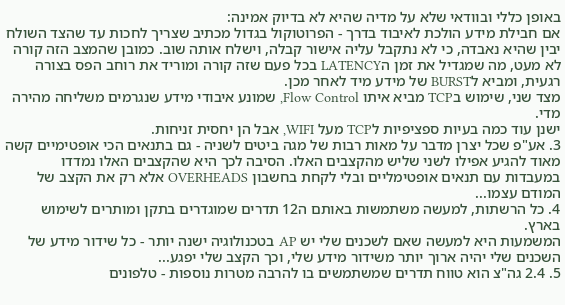באופן כללי ובוודאי שלא על מדיה שהיא לא בדיוק אמינה:
אם חבילת מידע הולכת לאיבוד בדרך - הפרוטוקול בגדול מכתיב שצריך לחכות עד שהצד השולח יבין שהיא נאבדה, כי לא נתקבל עליה אישור קבלה, וישלח אותה שוב. כמובן שהמצב הזה קורה לא מעט, מה שמגדיל את זמן הLATENCY בכל פעם שזה קורה ומוריד את רוחב הפס בצורה רגעית, ומביא לBURST של מידע מיד לאחר מכן.
מצד שני, שימוש בTCP מביא איתו Flow Control, שמונע איבודי מידע שנגרמים משליחה מהירה מדי.
ישנן עוד כמה בעיות ספציפיות לTCP מעל WIFI, אבל הן יחסית זניחות.
3. אע"פ שכל יצרן מדבר על מאות רבות של מגה ביטים לשניה - גם בתנאים הכי אופטימיים קשה מאוד להגיע אפילו לשני שליש מהקצבים האלו. הסיבה לכך היא שהקצבים האלו נמדדו במעבדות עם תנאים אופטימליים ובלי לקחת בחשבון OVERHEADS אלא רק את הקצב של המודם עצמו...
4. כל הרשתות, למעשה משתמשות באותם ה12 תדרים שמוגדרים בתקן ומותרים לשימוש בארץ.
המשמעות היא למעשה שאם לשכנים שלי יש AP בטכנולוגיה ישנה יותר - כל שידור מידע של השכנים שלי יהיה ארוך יותר משידור מידע שלי, וכך הקצב שלי יפגע...
5. 2.4 גה"צ הוא טווח תדרים שמשתמשים בו להרבה מטרות נוספות - טלפונים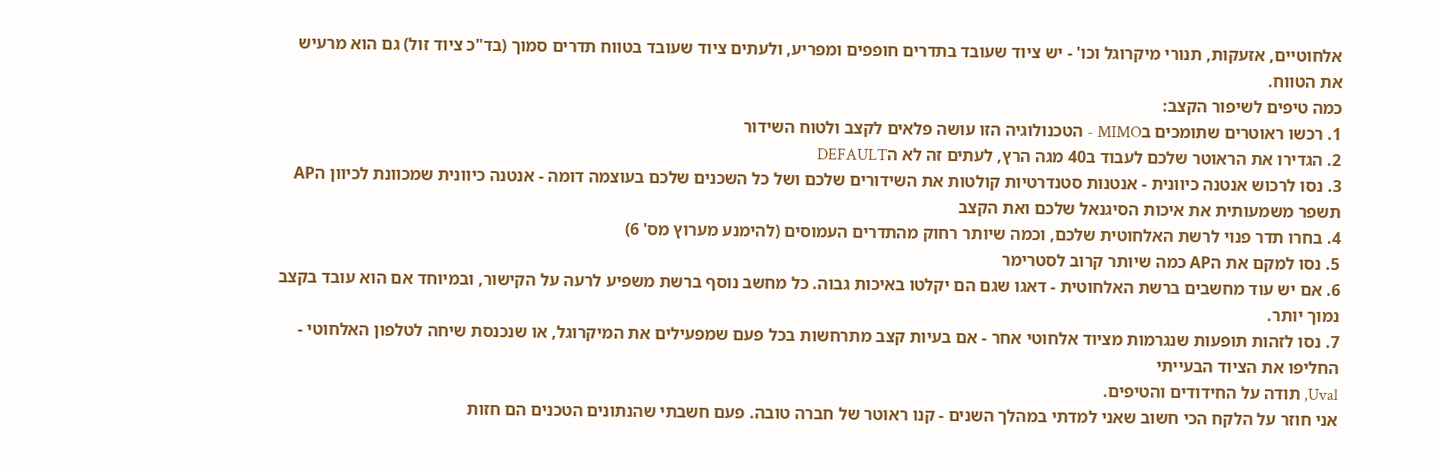אלחוטיים, אזעקות, תנורי מיקרוגל וכו' - יש ציוד שעובד בתדרים חופפים ומפריע, ולעתים ציוד שעובד בטווח תדרים סמוך (בד"כ ציוד זול) גם הוא מרעיש את הטווח.
כמה טיפים לשיפור הקצב:
1. רכשו ראוטרים שתומכים בMIMO - הטכנולוגיה הזו עושה פלאים לקצב ולטוח השידור
2. הגדירו את הראוטר שלכם לעבוד ב40 מגה הרץ, לעתים זה לא הDEFAULT
3. נסו לרכוש אנטנה כיוונית - אנטנות סטנדרטיות קולטות את השידורים שלכם ושל כל השכנים שלכם בעוצמה דומה - אנטנה כיוונית שמכוונת לכיוון הAP תשפר משמעותית את איכות הסיגנאל שלכם ואת הקצב
4. בחרו תדר פנוי לרשת האלחוטית שלכם, וכמה שיותר רחוק מהתדרים העמוסים (להימנע מערוץ מס' 6)
5. נסו למקם את הAP כמה שיותר קרוב לסטרימר
6. אם יש עוד מחשבים ברשת האלחוטית - דאגו שגם הם יקלטו באיכות גבוה. כל מחשב נוסף ברשת משפיע לרעה על הקישור, ובמיוחד אם הוא עובד בקצב נמוך יותר.
7. נסו לזהות תופעות שנגרמות מציוד אלחוטי אחר - אם בעיות קצב מתרחשות בכל פעם שמפעילים את המיקרוגל, או שנכנסת שיחה לטלפון האלחוטי - החליפו את הציוד הבעייתי
Uval, תודה על החידודים והטיפים.
אני חוזר על הלקח הכי חשוב שאני למדתי במהלך השנים - קנו ראוטר של חברה טובה. פעם חשבתי שהנתונים הטכנים הם חזות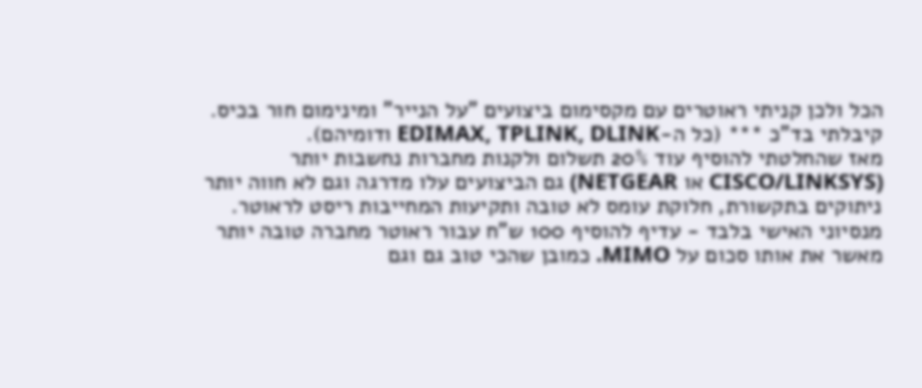הכל ולכן קניתי ראוטרים עם מקסימום ביצועים "על הנייר" ומינימום חור בכיס. קיבלתי בד"כ *** (כל ה-EDIMAX, TPLINK, DLINK ודומיהם).
מאז שהחלטתי להוסיף עוד 20% תשלום ולקנות מחברות נחשבות יותר (CISCO/LINKSYS או NETGEAR) גם הביצועים עלו מדרגה וגם לא חווה יותר ניתוקים בתקשורת, חלוקת עומס לא טובה ותקיעות המחייבות ריסט לראוטר. מנסיוני האישי בלבד - עדיף להוסיף 100 ש"ח עבור ראוטר מחברה טובה יותר מאשר את אותו סכום על MIMO. כמובן שהכי טוב גם וגם